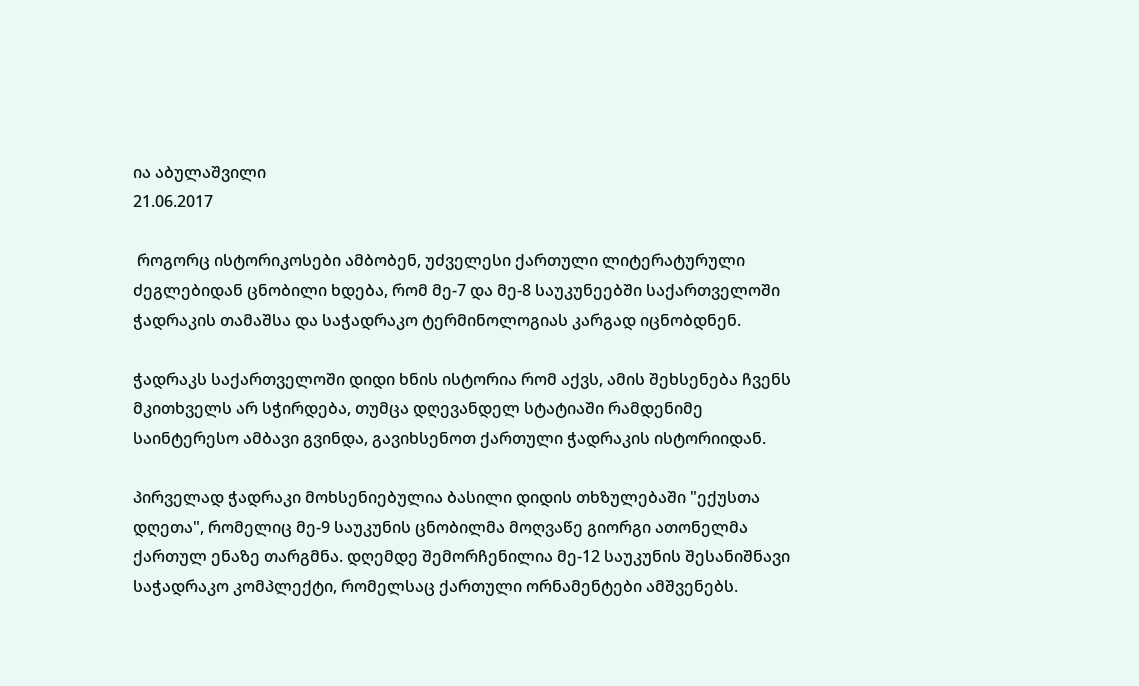ია აბულაშვილი
21.06.2017

 როგორც ისტორიკოსები ამბობენ, უძველესი ქართული ლიტერატურული ძეგლებიდან ცნობილი ხდება, რომ მე-7 და მე-8 საუკუნეებში საქართველოში ჭადრაკის თამაშსა და საჭადრაკო ტერმინოლოგიას კარგად იცნობდნენ.

ჭადრაკს საქართველოში დიდი ხნის ისტორია რომ აქვს, ამის შეხსენება ჩვენს მკითხველს არ სჭირდება, თუმცა დღევანდელ სტატიაში რამდენიმე საინტერესო ამბავი გვინდა, გავიხსენოთ ქართული ჭადრაკის ისტორიიდან.

პირველად ჭადრაკი მოხსენიებულია ბასილი დიდის თხზულებაში "ექუსთა დღეთა", რომელიც მე-9 საუკუნის ცნობილმა მოღვაწე გიორგი ათონელმა ქართულ ენაზე თარგმნა. დღემდე შემორჩენილია მე-12 საუკუნის შესანიშნავი საჭადრაკო კომპლექტი, რომელსაც ქართული ორნამენტები ამშვენებს.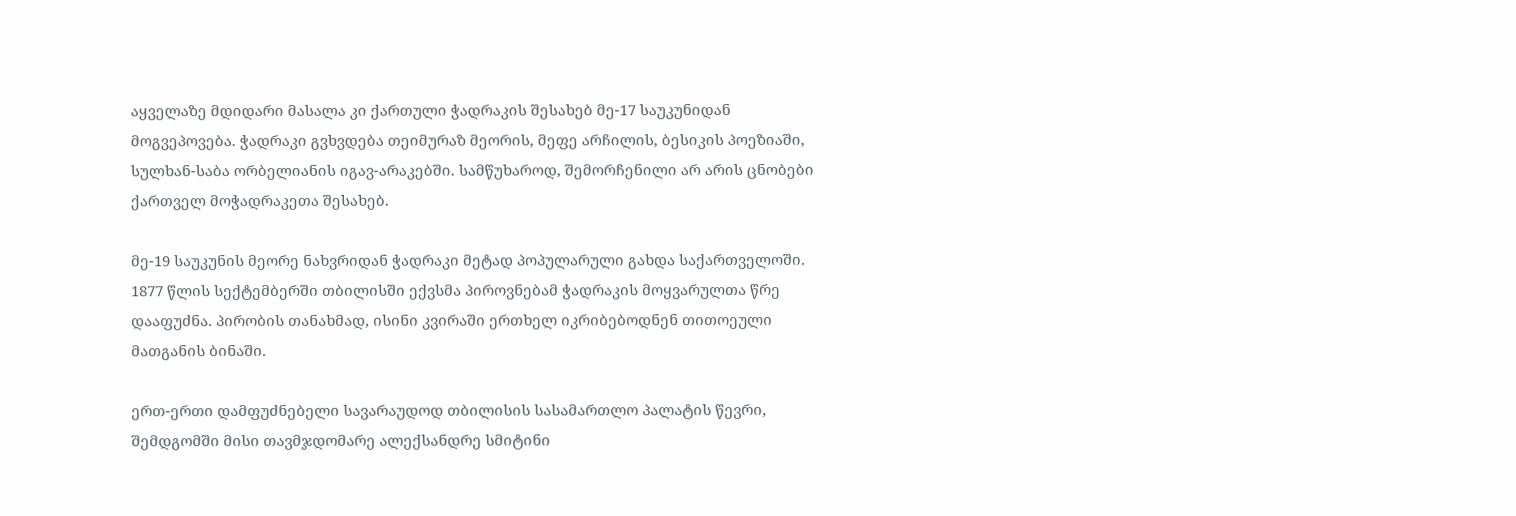აყველაზე მდიდარი მასალა კი ქართული ჭადრაკის შესახებ მე-17 საუკუნიდან მოგვეპოვება. ჭადრაკი გვხვდება თეიმურაზ მეორის, მეფე არჩილის, ბესიკის პოეზიაში, სულხან-საბა ორბელიანის იგავ-არაკებში. სამწუხაროდ, შემორჩენილი არ არის ცნობები ქართველ მოჭადრაკეთა შესახებ.

მე-19 საუკუნის მეორე ნახვრიდან ჭადრაკი მეტად პოპულარული გახდა საქართველოში. 1877 წლის სექტემბერში თბილისში ექვსმა პიროვნებამ ჭადრაკის მოყვარულთა წრე დააფუძნა. პირობის თანახმად, ისინი კვირაში ერთხელ იკრიბებოდნენ თითოეული მათგანის ბინაში.

ერთ-ერთი დამფუძნებელი სავარაუდოდ თბილისის სასამართლო პალატის წევრი, შემდგომში მისი თავმჯდომარე ალექსანდრე სმიტინი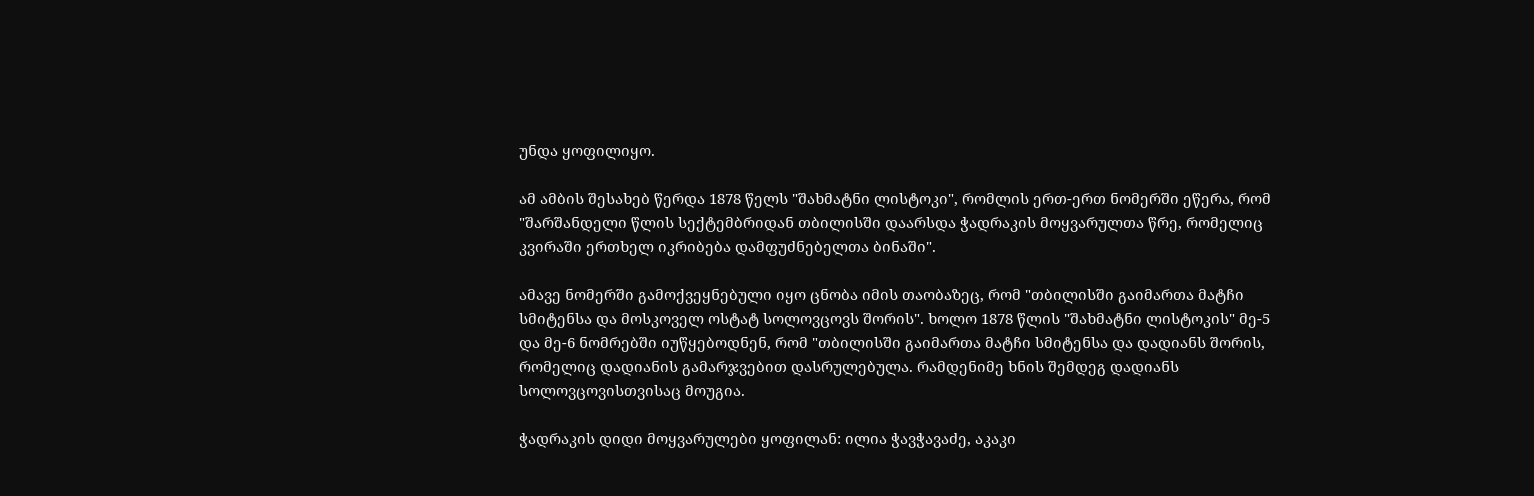უნდა ყოფილიყო.

ამ ამბის შესახებ წერდა 1878 წელს "შახმატნი ლისტოკი", რომლის ერთ-ერთ ნომერში ეწერა, რომ "შარშანდელი წლის სექტემბრიდან თბილისში დაარსდა ჭადრაკის მოყვარულთა წრე, რომელიც კვირაში ერთხელ იკრიბება დამფუძნებელთა ბინაში".

ამავე ნომერში გამოქვეყნებული იყო ცნობა იმის თაობაზეც, რომ "თბილისში გაიმართა მატჩი სმიტენსა და მოსკოველ ოსტატ სოლოვცოვს შორის". ხოლო 1878 წლის "შახმატნი ლისტოკის" მე-5 და მე-6 ნომრებში იუწყებოდნენ, რომ "თბილისში გაიმართა მატჩი სმიტენსა და დადიანს შორის, რომელიც დადიანის გამარჯვებით დასრულებულა. რამდენიმე ხნის შემდეგ დადიანს სოლოვცოვისთვისაც მოუგია.

ჭადრაკის დიდი მოყვარულები ყოფილან: ილია ჭავჭავაძე, აკაკი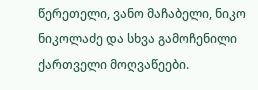წერეთელი, ვანო მაჩაბელი, ნიკო ნიკოლაძე და სხვა გამოჩენილი ქართველი მოღვაწეები.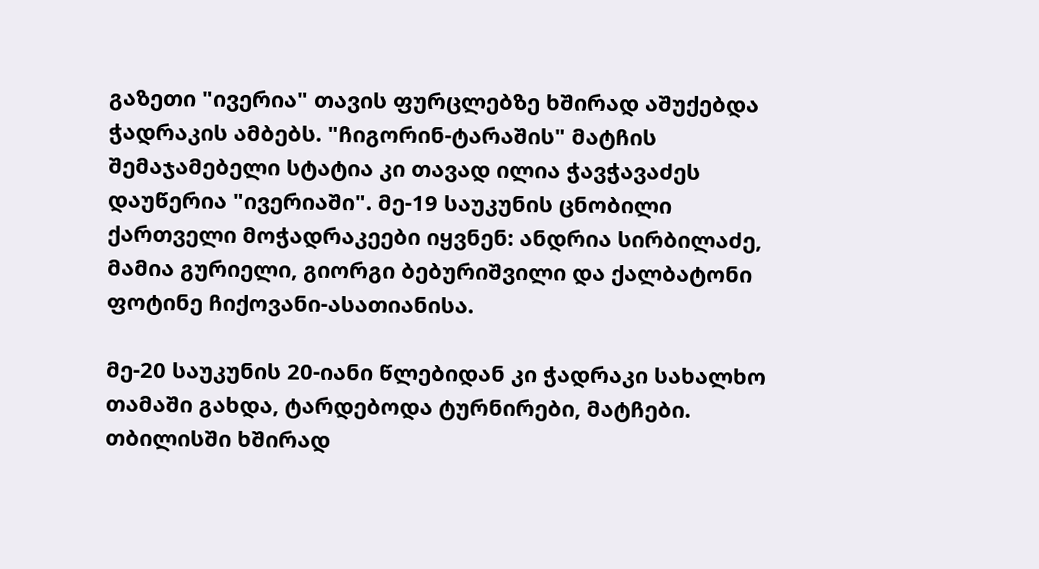გაზეთი "ივერია" თავის ფურცლებზე ხშირად აშუქებდა ჭადრაკის ამბებს. "ჩიგორინ-ტარაშის" მატჩის შემაჯამებელი სტატია კი თავად ილია ჭავჭავაძეს დაუწერია "ივერიაში". მე-19 საუკუნის ცნობილი ქართველი მოჭადრაკეები იყვნენ: ანდრია სირბილაძე, მამია გურიელი, გიორგი ბებურიშვილი და ქალბატონი ფოტინე ჩიქოვანი-ასათიანისა.

მე-20 საუკუნის 20-იანი წლებიდან კი ჭადრაკი სახალხო თამაში გახდა, ტარდებოდა ტურნირები, მატჩები. თბილისში ხშირად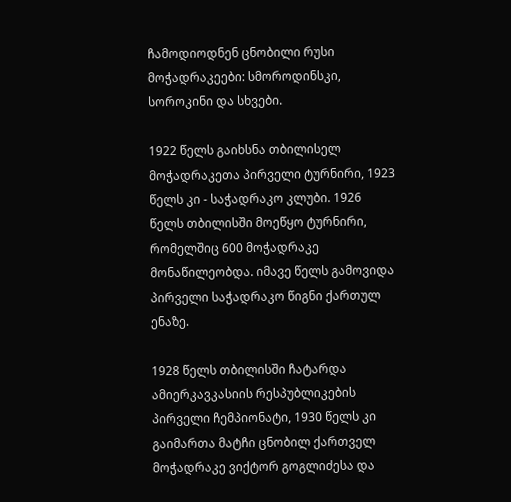ჩამოდიოდნენ ცნობილი რუსი მოჭადრაკეები: სმოროდინსკი, სოროკინი და სხვები.

1922 წელს გაიხსნა თბილისელ მოჭადრაკეთა პირველი ტურნირი, 1923 წელს კი - საჭადრაკო კლუბი. 1926 წელს თბილისში მოეწყო ტურნირი, რომელშიც 600 მოჭადრაკე მონაწილეობდა. იმავე წელს გამოვიდა პირველი საჭადრაკო წიგნი ქართულ ენაზე.

1928 წელს თბილისში ჩატარდა ამიერკავკასიის რესპუბლიკების პირველი ჩემპიონატი, 1930 წელს კი გაიმართა მატჩი ცნობილ ქართველ მოჭადრაკე ვიქტორ გოგლიძესა და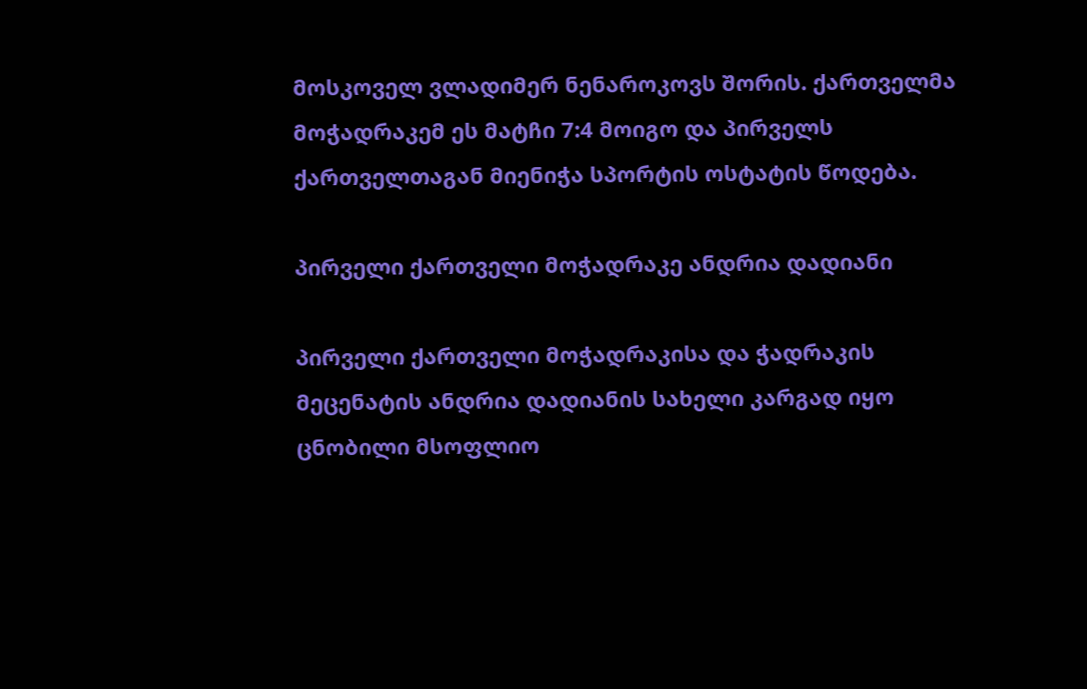მოსკოველ ვლადიმერ ნენაროკოვს შორის. ქართველმა მოჭადრაკემ ეს მატჩი 7:4 მოიგო და პირველს ქართველთაგან მიენიჭა სპორტის ოსტატის წოდება.

პირველი ქართველი მოჭადრაკე ანდრია დადიანი

პირველი ქართველი მოჭადრაკისა და ჭადრაკის მეცენატის ანდრია დადიანის სახელი კარგად იყო ცნობილი მსოფლიო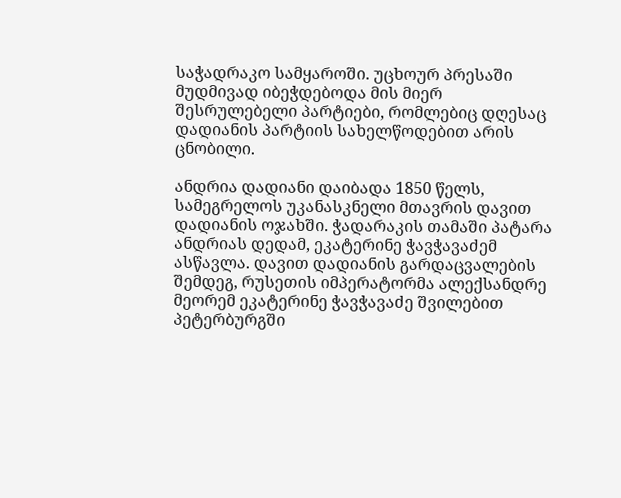საჭადრაკო სამყაროში. უცხოურ პრესაში მუდმივად იბეჭდებოდა მის მიერ შესრულებელი პარტიები, რომლებიც დღესაც დადიანის პარტიის სახელწოდებით არის ცნობილი.

ანდრია დადიანი დაიბადა 1850 წელს, სამეგრელოს უკანასკნელი მთავრის დავით დადიანის ოჯახში. ჭადარაკის თამაში პატარა ანდრიას დედამ, ეკატერინე ჭავჭავაძემ ასწავლა. დავით დადიანის გარდაცვალების შემდეგ, რუსეთის იმპერატორმა ალექსანდრე მეორემ ეკატერინე ჭავჭავაძე შვილებით პეტერბურგში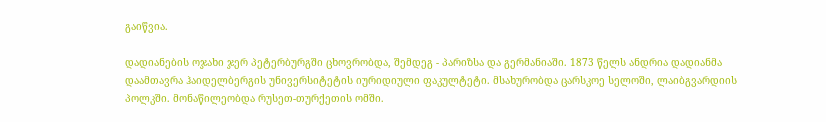გაიწვია.

დადიანების ოჯახი ჯერ პეტერბურგში ცხოვრობდა, შემდეგ - პარიზსა და გერმანიაში. 1873 წელს ანდრია დადიანმა დაამთავრა ჰაიდელბერგის უნივერსიტეტის იურიდიული ფაკულტეტი. მსახურობდა ცარსკოე სელოში, ლაიბგვარდიის პოლკში. მონაწილეობდა რუსეთ-თურქეთის ომში.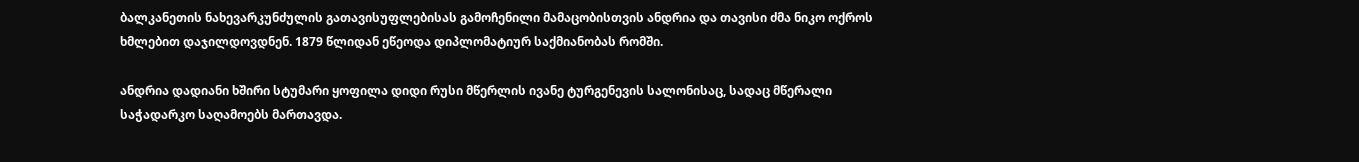ბალკანეთის ნახევარკუნძულის გათავისუფლებისას გამოჩენილი მამაცობისთვის ანდრია და თავისი ძმა ნიკო ოქროს ხმლებით დაჯილდოვდნენ. 1879 წლიდან ეწეოდა დიპლომატიურ საქმიანობას რომში.

ანდრია დადიანი ხშირი სტუმარი ყოფილა დიდი რუსი მწერლის ივანე ტურგენევის სალონისაც, სადაც მწერალი საჭადარკო საღამოებს მართავდა.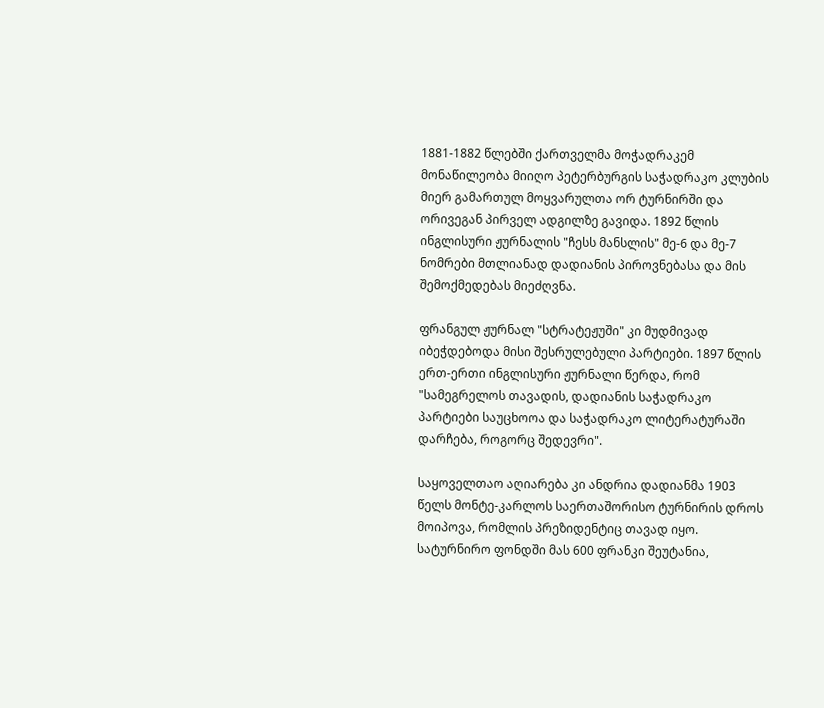1881-1882 წლებში ქართველმა მოჭადრაკემ მონაწილეობა მიიღო პეტერბურგის საჭადრაკო კლუბის მიერ გამართულ მოყვარულთა ორ ტურნირში და ორივეგან პირველ ადგილზე გავიდა. 1892 წლის ინგლისური ჟურნალის "ჩესს მანსლის" მე-6 და მე-7 ნომრები მთლიანად დადიანის პიროვნებასა და მის შემოქმედებას მიეძღვნა.

ფრანგულ ჟურნალ "სტრატეჟუში" კი მუდმივად იბეჭდებოდა მისი შესრულებული პარტიები. 1897 წლის ერთ-ერთი ინგლისური ჟურნალი წერდა, რომ "სამეგრელოს თავადის, დადიანის საჭადრაკო პარტიები საუცხოოა და საჭადრაკო ლიტერატურაში დარჩება, როგორც შედევრი".

საყოველთაო აღიარება კი ანდრია დადიანმა 1903 წელს მონტე-კარლოს საერთაშორისო ტურნირის დროს მოიპოვა, რომლის პრეზიდენტიც თავად იყო. სატურნირო ფონდში მას 600 ფრანკი შეუტანია,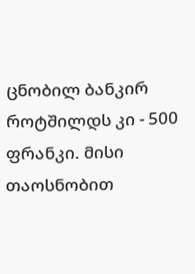ცნობილ ბანკირ როტშილდს კი - 500 ფრანკი. მისი თაოსნობით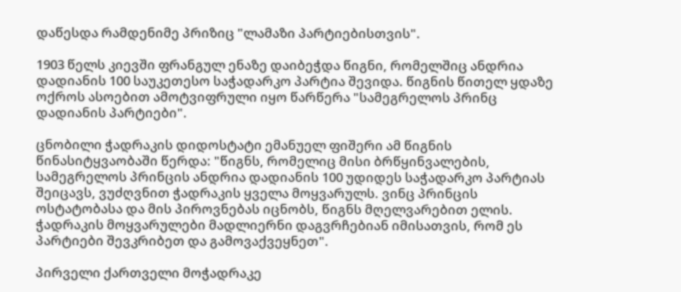დაწესდა რამდენიმე პრიზიც "ლამაზი პარტიებისთვის".

1903 წელს კიევში ფრანგულ ენაზე დაიბეჭდა წიგნი, რომელშიც ანდრია დადიანის 100 საუკეთესო საჭადარკო პარტია შევიდა. წიგნის წითელ ყდაზე ოქროს ასოებით ამოტვიფრული იყო წარწერა "სამეგრელოს პრინც დადიანის პარტიები".

ცნობილი ჭადრაკის დიდოსტატი ემანუელ ფიშერი ამ წიგნის წინასიტყვაობაში წერდა: "წიგნს, რომელიც მისი ბრწყინვალების, სამეგრელოს პრინცის ანდრია დადიანის 100 უდიდეს საჭადარკო პარტიას შეიცავს, ვუძღვნით ჭადრაკის ყველა მოყვარულს. ვინც პრინცის ოსტატობასა და მის პიროვნებას იცნობს, წიგნს მღელვარებით ელის. ჭადრაკის მოყვარულები მადლიერნი დაგვრჩებიან იმისათვის, რომ ეს პარტიები შევკრიბეთ და გამოვაქვეყნეთ".

პირველი ქართველი მოჭადრაკე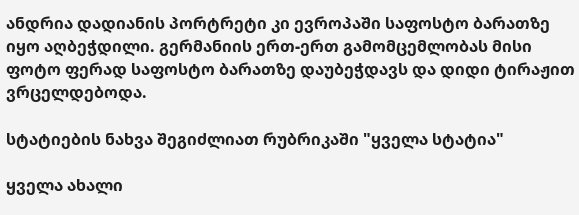ანდრია დადიანის პორტრეტი კი ევროპაში საფოსტო ბარათზე იყო აღბეჭდილი. გერმანიის ერთ-ერთ გამომცემლობას მისი ფოტო ფერად საფოსტო ბარათზე დაუბეჭდავს და დიდი ტირაჟით ვრცელდებოდა.

სტატიების ნახვა შეგიძლიათ რუბრიკაში "ყველა სტატია"

ყველა ახალი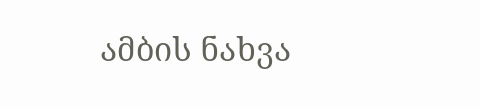ამბის ნახვა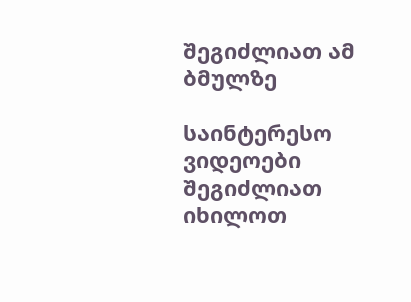შეგიძლიათ ამ ბმულზე

საინტერესო ვიდეოები შეგიძლიათ იხილოთ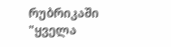რუბრიკაში "ყველა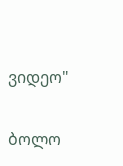ვიდეო"

ბოლო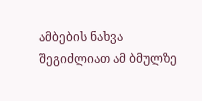ამბების ნახვა შეგიძლიათ ამ ბმულზე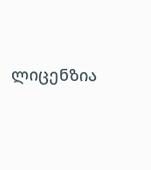ლიცენზია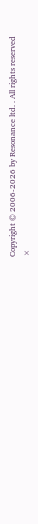Copyright © 2006-2026 by Resonance ltd. . All rights reserved
×